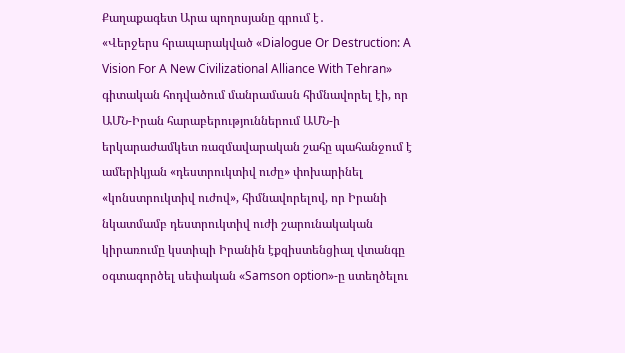Քաղաքագետ Արա պողոսյանը գրում է․
«Վերջերս հրապարակված «Dialogue Or Destruction: A Vision For A New Civilizational Alliance With Tehran» գիտական հոդվածում մանրամասն հիմնավորել էի, որ ԱՄՆ-Իրան հարաբերություններում ԱՄՆ-ի երկարաժամկետ ռազմավարական շահը պահանջում է ամերիկյան «դեստրուկտիվ ուժը» փոխարինել «կոնստրուկտիվ ուժով», հիմնավորելով, որ Իրանի նկատմամբ դեստրուկտիվ ուժի շարունակական կիրառումը կստիպի Իրանին էքզիստենցիալ վտանգը օգտագործել սեփական «Samson option»-ը ստեղծելու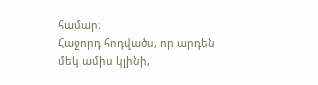համար։
Հաջորդ հոդվածս, որ արդեն մեկ ամիս կլինի,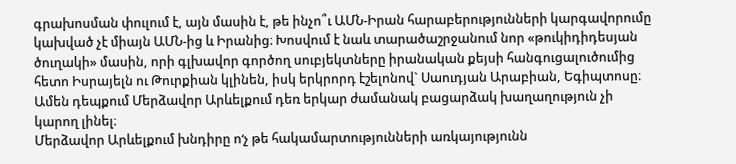գրախոսման փուլում է, այն մասին է, թե ինչո՞ւ ԱՄՆ-Իրան հարաբերությունների կարգավորումը կախված չէ միայն ԱՄՆ-ից և Իրանից։ Խոսվում է նաև տարածաշրջանում նոր «թուկիդիդեսյան ծուղակի» մասին, որի գլխավոր գործող սուբյեկտները իրանական քեյսի հանգուցալուծումից հետո Իսրայելն ու Թուրքիան կլինեն, իսկ երկրորդ էշելոնով` Սաուդյան Արաբիան, Եգիպտոսը։
Ամեն դեպքում Մերձավոր Արևելքում դեռ երկար ժամանակ բացարձակ խաղաղություն չի կարող լինել։
Մերձավոր Արևելքում խնդիրը ո‘չ թե հակամարտությունների առկայությունն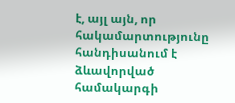է, այլ այն, որ հակամարտությունը հանդիսանում է ձևավորված համակարգի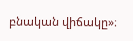բնական վիճակը»։